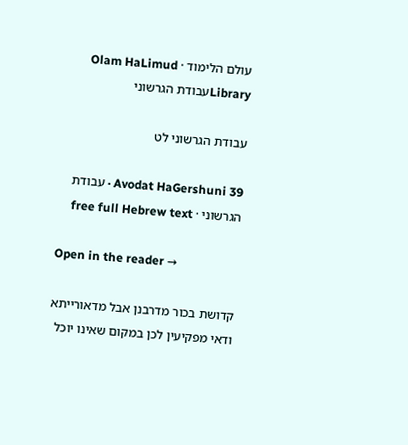עולם הלימוד · Olam HaLimud
Libraryעבודת הגרשוני

עבודת הגרשוני לט

Avodat HaGershuni 39 · עבודת הגרשוני · free full Hebrew text

Open in the reader →

קדושת בכור מדרבנן אבל מדאורייתא ודאי מפקיעין לכן במקום שאינו יוכל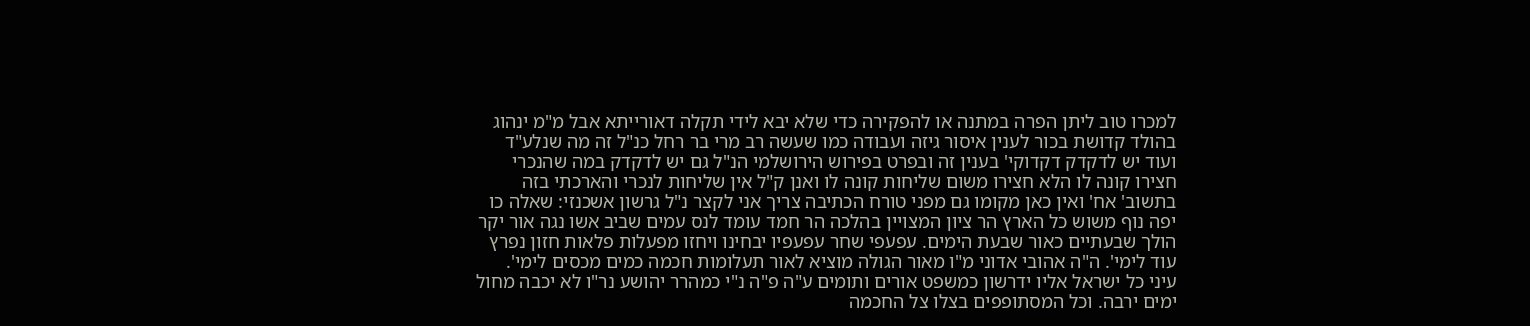למכרו טוב ליתן הפרה במתנה או להפקירה כדי שלא יבא לידי תקלה דאורייתא אבל מ"מ ינהוג בהולד קדושת בכור לענין איסור גיזה ועבודה כמו שעשה רב מרי בר רחל כנ"ל זה מה שנלע"ד ועוד יש לדקדק דקדוקי' בענין זה ובפרט בפירוש הירושלמי הנ"ל גם יש לדקדק במה שהנכרי חצירו קונה לו הלא חצירו משום שליחות קונה לו ואנן ק"ל אין שליחות לנכרי והארכתי בזה בתשוב' אח' ואין כאן מקומו גם מפני טורח הכתיבה צריך אני לקצר נ"ל גרשון אשכנזי: שאלה כו יפה נוף משוש כל הארץ הר ציון המצויין בהלכה הר חמד עומד לנס עמים שביב אשו נגה אור יקר הולך שבעתיים כאור שבעת הימים. עפעפי שחר עפעפיו יבחינו ויחזו מפעלות פלאות חזון נפרץ עוד לימי'. ה"ה אהובי אדוני מ"ו מאור הגולה מוציא לאור תעלומות חכמה כמים מכסים לימי'. עיני כל ישראל אליו ידרשון כמשפט אורים ותומים ע"ה פ"ה נ"י כמהרר יהושע נר"ו לא יכבה מחול ימים ירבה. וכל המסתופפים בצלו צל החכמה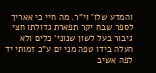והמדע שלו' וי"ר. מה חיי כי אאריך לספר שבח יקר תפארת גדולתו חצי גיבור בעל לשון שנוני' כלים ולא העלה בידו טפה מני ים ע"כ זמותי יד לפה אשיב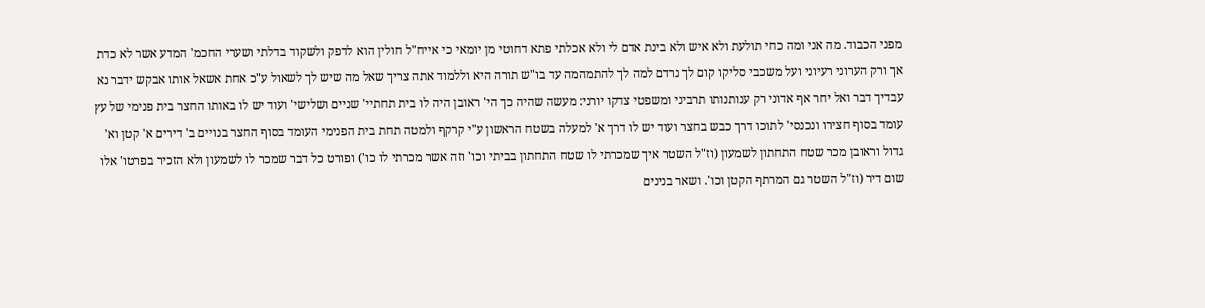מפני הכבוד. מה אני ומה כחי תולעת ולא איש ולא בינת אדם לי ולא אכלתי פתא דחוטי מן יומאי כי אייח"ל חולין הוא לדפק ולשקוד בדלתי ושערי החכמ' המדע אשר לא כדת אך ורק הערוני רעיוני ועל משכבי סליקו קום לך נרדם למה לך להתמהמה עד בו"ש תורה היא וללמוד אתה צריך שאל מה שיש לך לשאול ע"כ אחת אשאל אותו אבקש ידבר נא עבדיך דבר ואל יחר אף אדוני רק ענותנותו תרביני ומשפטי צדקו יורני: מעשה שהיה כך הי' ראובן היה לו בית תחתיי' שניים ושלישי' ועוד יש לו באותו החצר בית פנימי של עץ עומד בסוף חצירו ונכנסי' לתוכו דרך כבש בחצר ועוד יש לו דרך א' למעלה בשטח הראשון ע"י קרקף ולמטה תחת בית הפנימי העומד בסוף החצר בנויים ב' דירים א' קטן וא' גדול וראובן מכר שטח התחתון לשמעון (וז"ל השטר איך שמכרתי לו שטח התחתון בביתי וכו' וזה אשר מכרתי לו כו') ופורט כל דבר שמכר לו לשמעון ולא הזכיר בפרטו' אלו שום דיר (וז"ל השטר גם המרתף הקטן וכו'. ושאר בנינים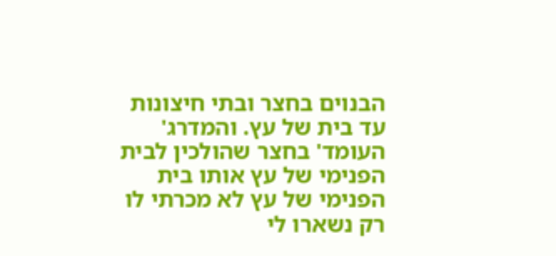הבנוים בחצר ובתי חיצונות עד בית של עץ. והמדרג' העומד' בחצר שהולכין לבית הפנימי של עץ אותו בית הפנימי של עץ לא מכרתי לו רק נשארו לי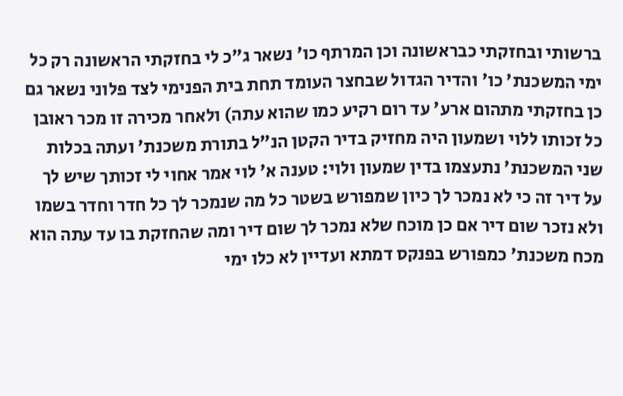ברשותי ובחזקתי כבראשונה וכן המרתף כו' נשאר ג"כ לי בחזקתי הראשונה רק כל ימי המשכנת' כו' והדיר הגדול שבחצר העומד תחת בית הפנימי לצד פלוני נשאר גם כן בחזקתי מתהום ארע' עד רום רקיע כמו שהוא עתה) ולאחר מכירה זו מכר ראובן כל זכותו ללוי ושמעון היה מחזיק בדיר הקטן הנ"ל בתורת משכנת' ועתה בכלות שני המשכנת' נתעצמו בדין שמעון ולוי: טענה א' לוי אמר אחוי לי זכותך שיש לך על דיר זה כי לא נמכר לך כיון שמפורש בשטר כל מה שנמכר לך כל חדר וחדר בשמו ולא נזכר שום דיר אם כן מוכח שלא נמכר לך שום דיר ומה שהחזקת בו עד עתה הוא מכח משכנת' כמפורש בפנקס דמתא ועדיין לא כלו ימי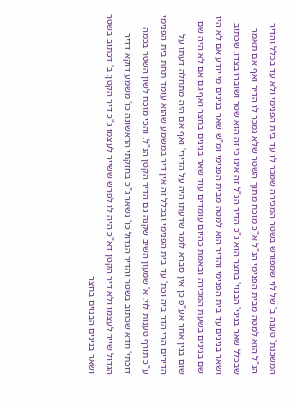המשכנת' טענה ב' של לוי שמפורש בשטר המכירה שמכר לו עד בית הפנימי ולא עד בכלל והדיר הנ"ל הוא למטה מבית הפנימי הנ"ל א"כ מוכח מתוך השטר שלא נמכר לו הדיר ואף אם תאמר שבכלל שאר בניני' הבנוי' בחצר הוא ג"כ הדיר הנ"ל זה אינו כי זה הוא שטר ושוברו בצדו. שכתוב ושאר בנינים עד בית הפנימי והדיר הוא למטה מבית הפנימי ומ"ש שאר בנינים מי יודע אם לא היו שם בנינים בשעת המכירה ובאמת כהיום עומדים עוד שאר בנינים בחצר ואף גם אם לא היה שם שום בנין אחר אע"פ כן אין סברא לומר שדעתו היה על הדירי' ואף אם היה מתחלה דעתו על הדירים הרי הדר ביה וכת' עד בית הפנימי ובכלל זה אין דיר במשמע שהוא עומד תחת בית הפנימי ע"כ תורף טענות לוי: א' שמעון השיב שקנה גם הדיר הקטן הנ"ל. והכי מוכח לשון השטר בכמה דוכתי' חדא שכתוב בשטר והדיר הגדול כו' נשאר ג"כ בחזקתי הראשונה כו' משמע דוקא דדיר הגדול שייר לעצמו ולא דיר הקטן דא"כ היה לו לפרש ששייר לעצמו ג"כ דיר הקטן: ב' דכתוב בשטר ושאר בנינים הבנוים בחצר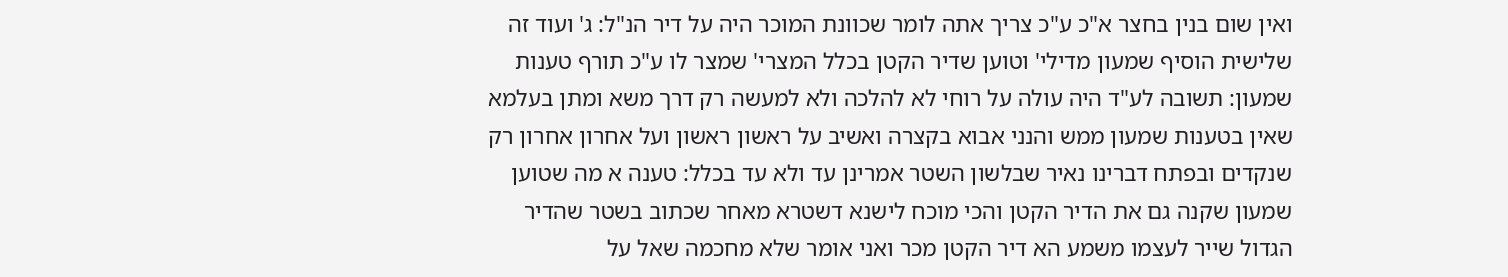ואין שום בנין בחצר א"כ ע"כ צריך אתה לומר שכוונת המוכר היה על דיר הנ"ל: ג' ועוד זה שלישית הוסיף שמעון מדילי' וטוען שדיר הקטן בכלל המצרי' שמצר לו ע"כ תורף טענות שמעון: תשובה לע"ד היה עולה על רוחי לא להלכה ולא למעשה רק דרך משא ומתן בעלמא שאין בטענות שמעון ממש והנני אבוא בקצרה ואשיב על ראשון ראשון ועל אחרון אחרון רק שנקדים ובפתח דברינו נאיר שבלשון השטר אמרינן עד ולא עד בכלל: טענה א מה שטוען שמעון שקנה גם את הדיר הקטן והכי מוכח לישנא דשטרא מאחר שכתוב בשטר שהדיר הגדול שייר לעצמו משמע הא דיר הקטן מכר ואני אומר שלא מחכמה שאל על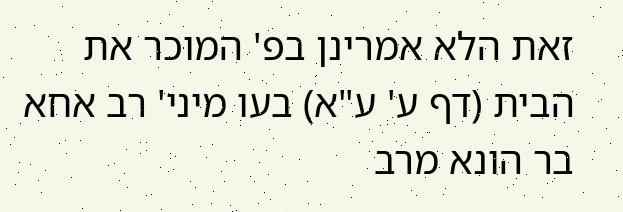זאת הלא אמרינן בפ' המוכר את הבית (דף ע' ע"א) בעו מיני' רב אחא בר הונא מרב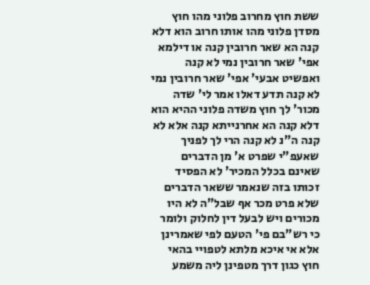ששת חוץ מחרוב פלוני מהו חוץ מסדן פלוני מהו אותו חרוב הוא דלא קנה הא שאר חרובין קנה או דילמא אפי' שאר חרובין נמי לא קנה ואפשיט אבעי' אפי' שאר חרובין נמי לא קנה תדע דאלו אמר לי' שדה מכור' לך חוץ משדה פלוני ההיא הוא דלא קנה הא אחרנייתא קנה אלא לא קנה ה"נ לא קנה הרי לך לפניך שאעפ"י שפרט א' מן הדברים שאינם בכלל המכיר' לא הפסיד זכותו בזה שנאמר ששאר הדברים שלא פרט מכר אף שבל"ה לא היו מכורים ויש לבעל דין לחלוק ולומר כי רש"בם פי' הטעם לפי שאמרינן אלא אי איכא מלתא לטפויי בהאי חוץ כגון דרך מטפינן ליה משמע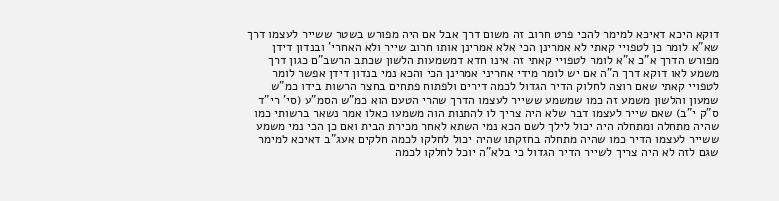דוקא היכא דאיכא למימר להכי פרט חרוב זה משום דרך אבל אם היה מפורש בשטר ששייר לעצמו דרך שא"א לומר כן לטפויי קאתי לא אמרינן הכי אלא אמרינן אותו חרוב שייר ולא האחרי' ובנדון דידן מפורש הדרך א"כ א"א לומר לטפויי קאתי זה אינו חדא דמשמעות הלשון שכתב הרשב"ם כגון דרך משמע לאו דוקא דרך ה"ה אם יש לומר מידי אחריני אמרינן הכי והכא נמי בנדון דידן אפשר לומר לטפויי קאתי שאם רוצה לחלוק הדיר הגדול לכמה דירים ולפתוח פתחים בחצר הרשות בידו כמ"ש שמעון והלשון משמע זה כמו שמשמע ששייר לעצמו הדרך שהרי הטעם הוא כמ"ש הסמ"ע (סי' רי"ד ס"ק י"ב) שאם שייר לעצמו דבר שלא היה צריך לו להתנות הוה משמעו כאלו אמר נשאר ברשותי כמו שהיה מתחלה ומתחלה היה יכול לילך לשם הכא נמי השתא לאחר מכירת הבית ואם כן הכי נמי משמע ששייר לעצמו הדיר כמו שהיה מתחלה בחזקתו שהיה יכול לחלקו לכמה חלקים אעג"ב דאיכא למימר שגם לזה לא היה צריך לשייר הדיר הגדול כי בלא"ה יוכל לחלקו לכמה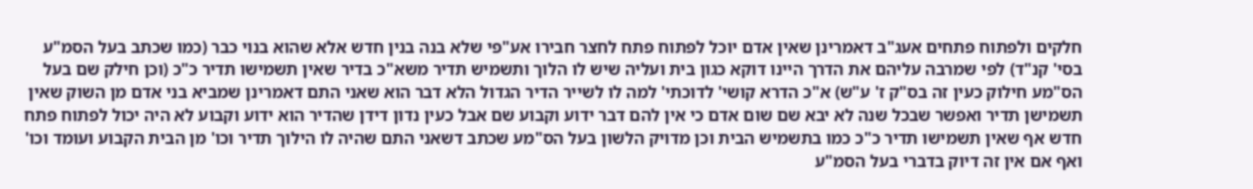חלקים ולפתוח פתחים אעג"ב דאמרינן שאין אדם יוכל לפתוח פתח לחצר חבירו אע"פי שלא בנה בנין חדש אלא שהוא בנוי כבר (כמו שכתב בעל הסמ"ע בסי' קנ"ד) לפי שמרבה עליהם את הדרך היינו דוקא כגון בית ועליה שיש לו הלוך ותשמיש תדיר משא"כ בדיר שאין תשמישו תדיר כ"כ (וכן חילק שם בעל הס"מע חילוק כעין זה בס"ק ז' ע"ש) א"כ הדרא קושי' לדוכתי' למה לו לשייר הדיר הגדול הלא דבר הוא שאני התם דאמרינן שמביא בני אדם מן השוק שאין תשמישן תדיר ואפשר שבכל שנה לא יבא שם שום אדם כי אין להם דבר ידוע וקבוע שם אבל כעין נדון דידן שהדיר הוא ידוע וקבוע לא היה יכול לפתוח פתח חדש אף שאין תשמישו תדיר כ"כ כמו בתשמיש הבית וכן מדויק הלשון בעל הס"מע שכתב דשאני התם שהיה לו הילוך תדיר וכו' מן הבית הקבוע ועומד וכו' ואף אם אין זה דיוק בדברי בעל הסמ"ע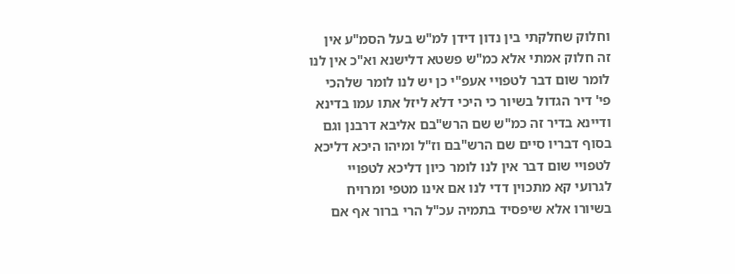וחלוק שחלקתי בין נדון דידן למ"ש בעל הסמ"ע אין זה חלוק אמתי אלא כמ"ש פשטא דלישנא וא"כ אין לנו לומר שום דבר לטפויי אעפ"י כן יש לנו לומר שלהכי פי' דיר הגדול בשיור כי היכי דלא ליזל אתו עמו בדינא ודיינא בדיר זה כמ"ש שם הרש"בם אליבא דרבנן וגם בסוף דבריו סיים שם הרש"בם וז"ל ומיהו היכא דליכא לטפויי שום דבר אין לנו לומר כיון דליכא לטפויי לגרועי קא מתכוין דדי לנו אם אינו מטפי ומרויח בשיורו אלא שיפסיד בתמיה עכ"ל הרי ברור אף אם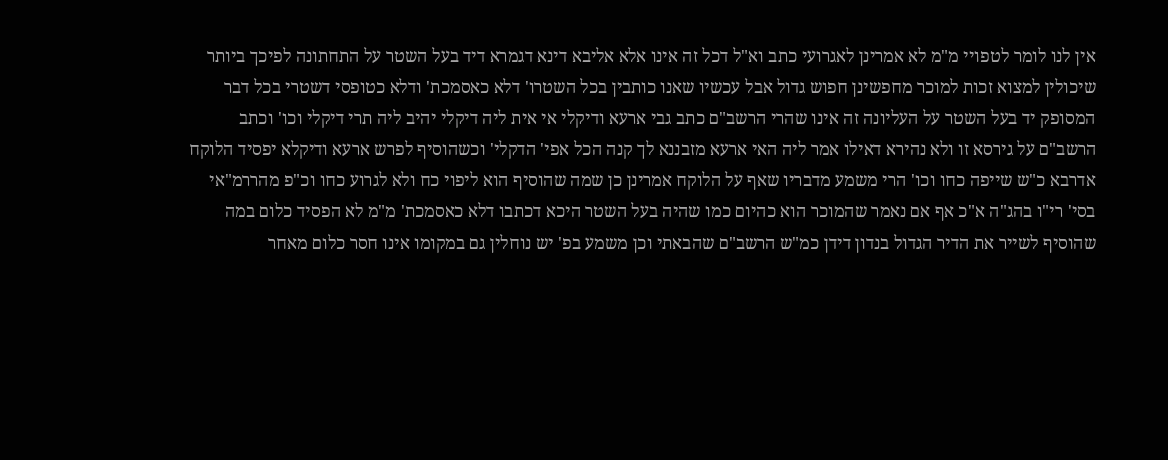אין לנו לומר לטפויי מ"מ לא אמרינן לאגרועי כתב וא"ל דכל זה אינו אלא אליבא דינא דגמרא דיד בעל השטר על התחתונה לפיכך ביותר שיכולין למצוא זכות למוכר מחפשינן חפוש גדול אבל עכשיו שאנו כותבין בכל השטרו' דלא כאסמכת' ודלא כטופסי דשטרי בכל דבר המסופק יד בעל השטר על העליונה זה אינו שהרי הרשב"ם כתב גבי ארעא ודיקלי אי אית ליה דיקלי יהיב ליה תרי דיקלי וכו' וכתב הרשב"ם על גירסא זו ולא נהירא דאילו אמר ליה האי ארעא מזבננא לך קנה הכל אפי' הדקלי' וכשהוסיף לפרש ארעא ודיקלא יפסיד הלוקח אדרבא כ"ש שייפה כחו וכו' הרי משמע מדבריו שאף על הלוקח אמרינן כן שמה שהוסיף הוא ליפוי כח ולא לגרוע כחו וכ"פ מהררמ"אי בסי' רי"ו בהג"ה א"כ אף אם נאמר שהמוכר הוא כהיום כמו שהיה בעל השטר היכא דכתבו דלא כאסמכת' מ"מ לא הפסיד כלום במה שהוסיף לשייר את הדיר הגדול בנדון דידן כמ"ש הרשב"ם שהבאתי וכן משמע בפ' יש נוחלין גם במקומו אינו חסר כלום מאחר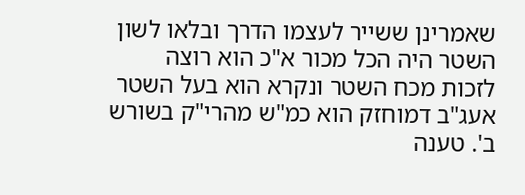שאמרינן ששייר לעצמו הדרך ובלאו לשון השטר היה הכל מכור א"כ הוא רוצה לזכות מכח השטר ונקרא הוא בעל השטר אעג"ב דמוחזק הוא כמ"ש מהרי"ק בשורש ב'. טענה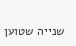שנייה שטוען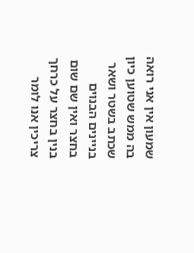שמעון אין אני רואה בה ממש שטוען כיון שכתב בשטר ושאר בניינים הבנוים בחצר ואין שם שום בנין בחצר על כרחך צריכין אנו לומר